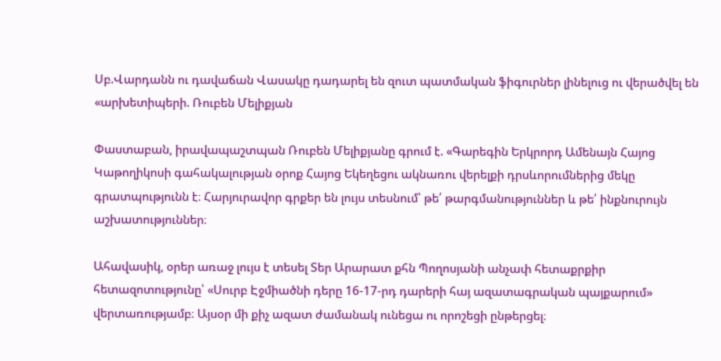Սբ.Վարդանն ու դավաճան Վասակը դադարել են զուտ պատմական ֆիգուրներ լինելուց ու վերածվել են «արխետիպերի. Ռուբեն Մելիքյան

Փաստաբան, իրավապաշտպան Ռուբեն Մելիքյանը գրում է. «Գարեգին Երկրորդ Ամենայն Հայոց Կաթողիկոսի գահակալության օրոք Հայոց Եկեղեցու ակնառու վերելքի դրսևորումներից մեկը գրատպությունն է։ Հարյուրավոր գրքեր են լույս տեսնում՝ թե՛ թարգմանություններ և թե՛ ինքնուրույն աշխատություններ։

Ահավասիկ, օրեր առաջ լույս է տեսել Տեր Արարատ քհն Պողոսյանի անչափ հետաքրքիր հետազոտությունը՝ «Սուրբ Էջմիածնի դերը 16-17-րդ դարերի հայ ազատագրական պայքարում» վերտառությամբ։ Այսօր մի քիչ ազատ ժամանակ ունեցա ու որոշեցի ընթերցել։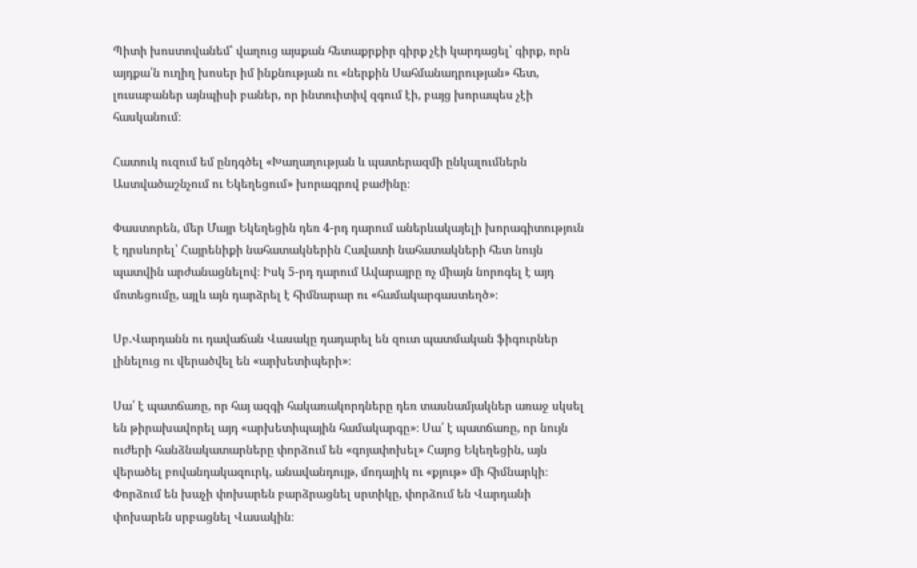Պիտի խոստովանեմ՝ վաղուց այսքան հետաքրքիր գիրք չէի կարդացել՝ գիրք, որն այդքա՛ն ուղիղ խոսեր իմ ինքնության ու «ներքին Սահմանադրության» հետ, լուսաբաներ այնպիսի բաներ, որ ինտուիտիվ զգում էի, բայց խորապես չէի հասկանում։

Հատուկ ուզում եմ ընդգծել «Խաղաղության և պատերազմի ընկալումներն Աստվածաշնչում ու Եկեղեցում» խորագրով բաժինը։

Փաստորեն, մեր Մայր Եկեղեցին դեռ 4-րդ դարում աներևակայելի խորագիտություն է դրսևորել՝ Հայրենիքի նահատակներին Հավատի նահատակների հետ նույն պատվին արժանացնելով։ Իսկ 5-րդ դարում Ավարայրը ոչ միայն նորոգել է այդ մոտեցումը, այլև այն դարձրել է հիմնարար ու «համակարգաստեղծ»։

Սբ.Վարդանն ու դավաճան Վասակը դադարել են զուտ պատմական ֆիգուրներ լինելուց ու վերածվել են «արխետիպերի»։

Սա՛ է պատճառը, որ հայ ազգի հակառակորդները դեռ տասնամյակներ առաջ սկսել են թիրախավորել այդ «արխետիպային համակարգը»։ Սա՛ է պատճառը, որ նույն ուժերի հանձնակատարները փորձում են «գոյափոխել» Հայոց Եկեղեցին, այն վերածել բովանդակազուրկ, անավանդույթ, մոդայիկ ու «քյութ» մի հիմնարկի։ Փորձում են խաչի փոխարեն բարձրացնել սրտիկը, փորձում են Վարդանի փոխարեն սրբացնել Վասակին։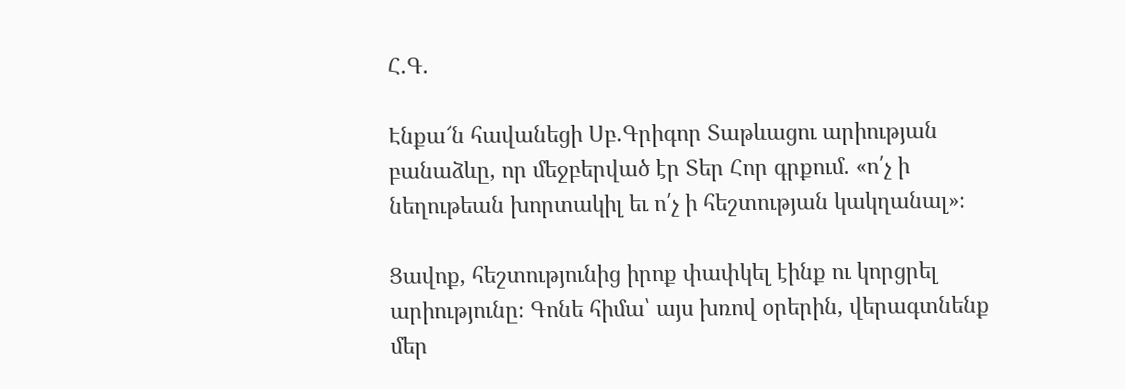Հ.Գ.

Էնքա՜ն հավանեցի Սբ.Գրիգոր Տաթևացու արիության բանաձևը, որ մեջբերված էր Տեր Հոր գրքում. «ո՛չ ի նեղութեան խորտակիլ եւ ո՛չ ի հեշտության կակղանալ»։

Ցավոք, հեշտությունից իրոք փափկել էինք ու կորցրել արիությունը։ Գոնե հիմա՝ այս խռով օրերին, վերագտնենք մեր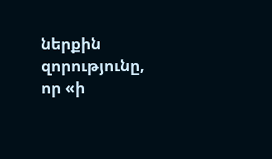ներքին զորությունը, որ «ի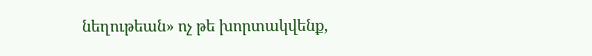նեղութեան» ոչ թե խորտակվենք,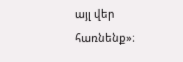այլ վեր հառնենք»։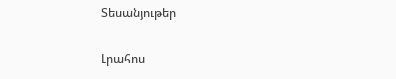Տեսանյութեր

Լրահոս